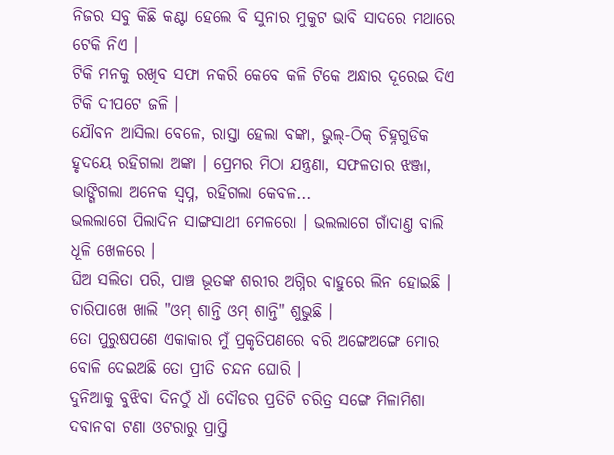ନିଜର ସବୁ କିଛି କଣ୍ଟା ହେଲେ ବି ସୁନାର ମୁକୁଟ ଭାବି ସାଦରେ ମଥାରେ ଟେକି ନିଏ ।
ଟିକି ମନକୁ ରଖିବ ସଫା ନକରି କେବେ କଳି ଟିକେ ଅନ୍ଧାର ଦୂରେଇ ଦିଏ ଟିକି ଦୀପଟେ ଜଳି ।
ଯୌବନ ଆସିଲା ବେଳେ, ରାସ୍ତା ହେଲା ବଙ୍କା, ଭୁଲ୍-ଠିକ୍ ଚିହ୍ନଗୁଡିକ ହୃଦୟେ ରହିଗଲା ଅଙ୍କା । ପ୍ରେମର ମିଠା ଯନ୍ତ୍ରଣା, ସଫଳତାର ଝଞ୍ଜା, ଭାଙ୍ଗିଗଲା ଅନେକ ସ୍ୱପ୍ନ, ରହିଗଲା କେବଳ...
ଭଲଲାଗେ ପିଲାଦିନ ସାଙ୍ଗସାଥୀ ମେଳରୋ । ଭଲଲାଗେ ଗାଁଦାଣ୍ତ ବାଲି ଧୂଳି ଖେଳରେ ।
ଘିଅ ସଲିତା ପରି, ପାଞ୍ଚ ଭୂତଙ୍କ ଶରୀର ଅଗ୍ନିର ବାହୁରେ ଲିନ ହୋଇଛି । ଚାରିପାଖେ ଖାଲି "ଓମ୍ ଶାନ୍ତି ଓମ୍ ଶାନ୍ତି" ଶୁଭୁଛି ।
ତୋ ପୁରୁଷପଣେ ଏକାକାର ମୁଁ ପ୍ରକୃତିପଣରେ ବରି ଅଙ୍ଗେଅଙ୍ଗେ ମୋର ବୋଳି ଦେଇଅଛି ତୋ ପ୍ରୀତି ଚନ୍ଦନ ଘୋରି ।
ଦୁନିଆକୁ ବୁଝିବା ଦିନଠୁଁ ଧାଁ ଦୌଡର ପ୍ରତିଟି ଚରିତ୍ର ସଙ୍ଗେ ମିଳାମିଶା ଦବାନବା ଟଣା ଓଟରାରୁ ପ୍ରାପ୍ତି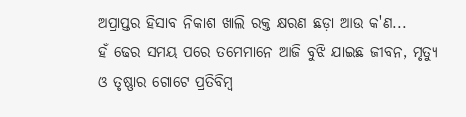ଅପ୍ରାପ୍ତର ହିସାବ ନିକାଶ ଖାଲି ରକ୍ତ କ୍ଷରଣ ଛଡ଼ା ଆଉ କ'ଣ...
ହଁ ଢେର ସମୟ ପରେ ତମେମାନେ ଆଜି ବୁଝି ଯାଇଛ ଜୀବନ, ମୃତ୍ୟୁ ଓ ତୃଷ୍ଣାର ଗୋଟେ ପ୍ରତିବିମ୍ବ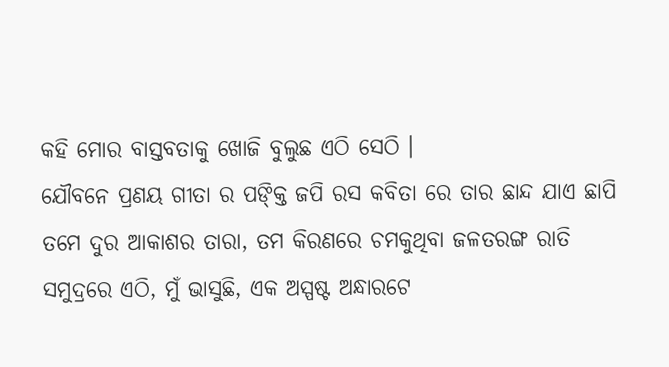କହି ମୋର ବାସ୍ତବତାକୁ ଖୋଜି ବୁଲୁଛ ଏଠି ସେଠି ।
ଯୌବନେ ପ୍ରଣୟ ଗୀତା ର ପଙ୍କ୍ତି ଜପି ରସ କବିତା ରେ ତାର ଛାନ୍ଦ ଯାଏ ଛାପି
ତମେ ଦୁର ଆକାଶର ତାରା, ତମ କିରଣରେ ଚମକୁଥିବା ଜଳତରଙ୍ଗ ରାତି ସମୁଦ୍ରରେ ଏଠି, ମୁଁ ଭାସୁଛି, ଏକ ଅସ୍ପଷ୍ଟ ଅନ୍ଧାରଟେ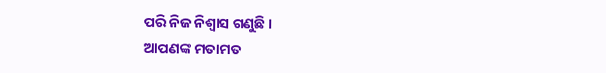ପରି ନିଜ ନିଶ୍ୱାସ ଗଣୁଛି ।
ଆପଣଙ୍କ ମତାମତ